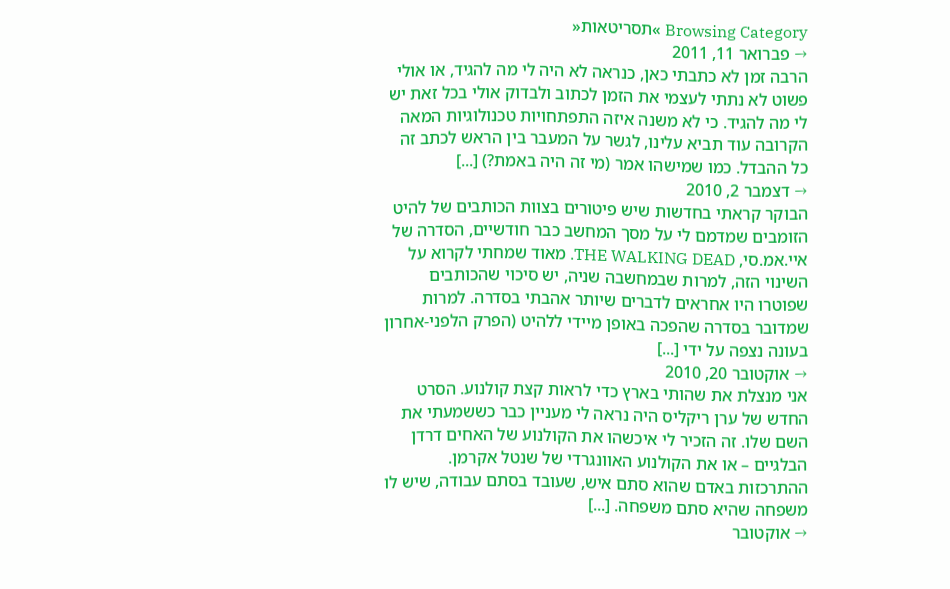Browsing Category »תסריטאות«
→ פברואר 11, 2011
הרבה זמן לא כתבתי כאן, כנראה לא היה לי מה להגיד, או אולי פשוט לא נתתי לעצמי את הזמן לכתוב ולבדוק אולי בכל זאת יש לי מה להגיד. כי לא משנה איזה התפתחויות טכנולוגיות המאה הקרובה עוד תביא עלינו, לגשר על המעבר בין הראש לכתב זה כל ההבדל. כמו שמישהו אמר (מי זה היה באמת?) [...]
→ דצמבר 2, 2010
הבוקר קראתי בחדשות שיש פיטורים בצוות הכותבים של להיט הזומבים שמדמם לי על מסך המחשב כבר חודשיים, הסדרה של איי.אמ.סי, THE WALKING DEAD. מאוד שמחתי לקרוא על השינוי הזה, למרות שבמחשבה שניה, יש סיכוי שהכותבים שפוטרו היו אחראים לדברים שיותר אהבתי בסדרה. למרות שמדובר בסדרה שהפכה באופן מיידי ללהיט (הפרק הלפני-אחרון בעונה נצפה על ידי [...]
→ אוקטובר 20, 2010
אני מנצלת את שהותי בארץ כדי לראות קצת קולנוע. הסרט החדש של ערן ריקליס היה נראה לי מעניין כבר כששמעתי את השם שלו. זה הזכיר לי איכשהו את הקולנוע של האחים דרדן הבלגיים – או את הקולנוע האוונגרדי של שנטל אקרמן. ההתרכזות באדם שהוא סתם איש, שעובד בסתם עבודה, שיש לו משפחה שהיא סתם משפחה. [...]
→ אוקטובר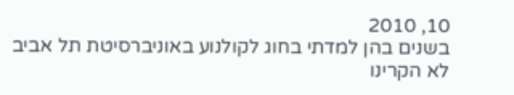10, 2010
בשנים בהן למדתי בחוג לקולנוע באוניברסיטת תל אביב לא הקרינו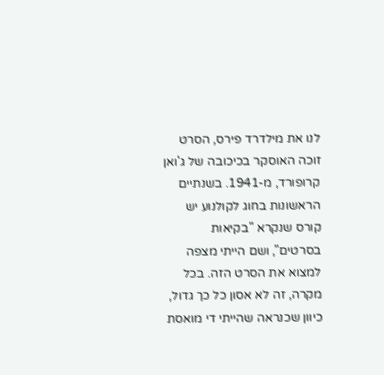לנו את מילדרד פירס, הסרט זוכה האוסקר בכיכובה של ג'ואן קרופורד, מ-1941. בשנתיים הראשונות בחוג לקולנוע יש קורס שנקרא "בקיאות בסרטים", ושם הייתי מצפה למצוא את הסרט הזה. בכל מקרה, זה לא אסון כל כך גדול, כיוון שכנראה שהייתי די מואסת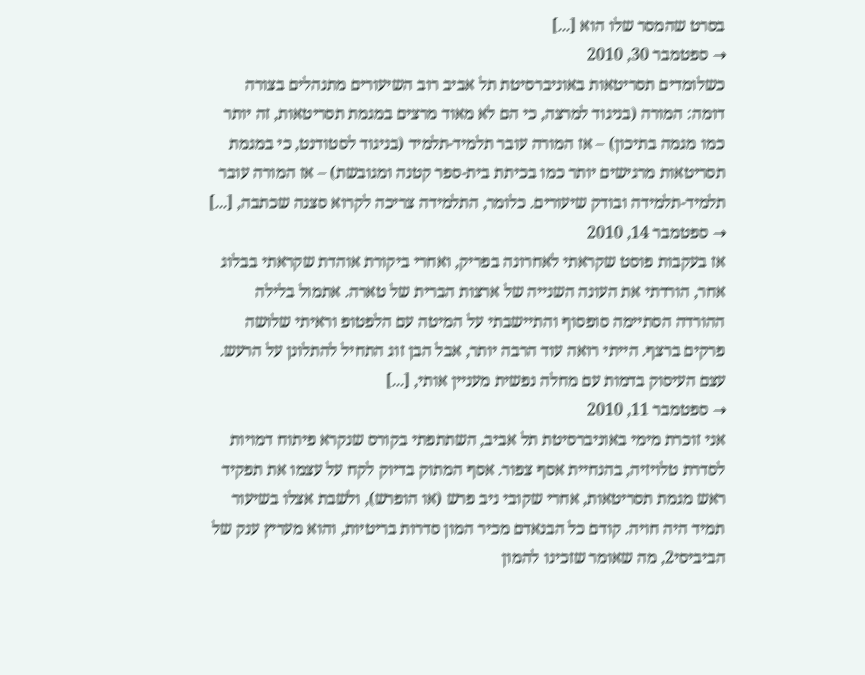בסרט שהמסר שלו הוא [...]
→ ספטמבר 30, 2010
כשלומדים תסריטאות באוניברסיטת תל אביב רוב השיעורים מתנהלים בצורה דומה: המורה (בניגוד למרצה, כי הם לא מאוד מרצים במגמת תסריטאות, זה יותר כמו מגמה בתיכון) – אז המורה עובר תלמיד-תלמיד (בניגוד לסטודנט, כי במגמת תסריטאות מרגישים יותר כמו בכיתת בית-ספר קטנה ומגובשת) – אז המורה עובר תלמיד-תלמידה ובודק שיעורים. כלומר, התלמידה צריכה לקרוא סצנה שכתבה, [...]
→ ספטמבר 14, 2010
אז בעקבות פוסט שקראתי לאחרונה בפריק, ואחרי ביקורת אוהדת שקראתי בבלוג אחר, הורדתי את העונה השנייה של ארצות הברית של טארה. אתמול בלילה ההורדה הסתיימה סופסוף והתיישבתי על המיטה עם הלפטופ וראיתי שלושה פרקים ברצף. הייתי רואה עוד הרבה יותר, אבל הבן זוג התחיל להתלונן על הרעש. עצם העיסוק בדמות עם מחלה נפשית מעניין אותי, [...]
→ ספטמבר 11, 2010
אני זוכרת מימי באוניברסיטת תל אביב, השתתפתי בקורס שנקרא פיתוח דמויות לסדרת טלויזיה, בהנחיית אסף צפור. אסף המתוק בדיוק לקח על עצמו את תפקיד ראש מגמת תסריטאות, אחרי שקובי ניב פרש (או הופרש), ולשבת אצלו בשיעור תמיד היה חויה. קודם כל הבנאדם מכיר המון סדרות בריטיות, והוא מעריץ ענק של הביביסי2, מה שאומר שזכינו להמון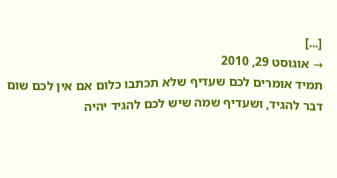[...]
→ אוגוסט 29, 2010
תמיד אומרים לכם שעדיף שלא תכתבו כלום אם אין לכם שום דבר להגיד, ושעדיף שמה שיש לכם להגיד יהיה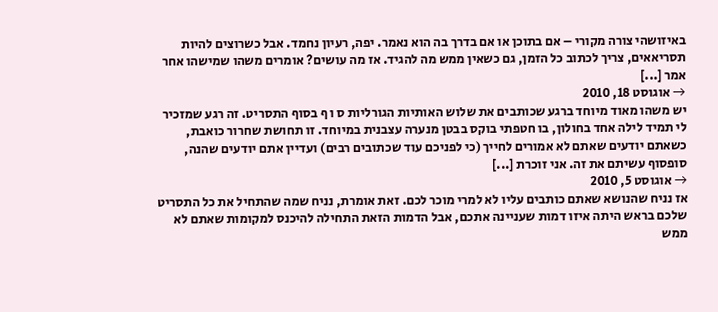באיזושהי צורה מקורי – אם בתוכן או אם בדרך בה הוא נאמר. יפה, רעיון נחמד. אבל כשרוצים להיות תסריאאים, צריך לכתוב כל הזמן, גם כשאין ממש מה להגיד. אז מה עושים? אומרים משהו שמישהו אחר אמר [...]
→ אוגוסט 18, 2010
יש משהו מאוד מיוחד ברגע שכותבים את שלוש האותיות הגורליות ס ו ף בסוף התסריט. זה רגע שמזכיר לי תמיד לילה אחד בחולון, בו חטפתי בוקס בבטן מנערה עצבנית במיוחד. זו תחושת שחרור כואבת, כשאתם יודעים שאתם לא אמורים לחייך (כי לפניכם עוד שכתובים רבים) ועדיין אתם יודעים שהנה, סופסוף עשיתם את זה. אני זוכרת [...]
→ אוגוסט 5, 2010
אז נניח שהנושא שאתם כותבים עליו לא למרי מוכר לכם. זאת אומרת, נניח שמה שהתחיל את כל התסריט שלכם בראש היתה איזו דמות שעניינה אתכם, אבל הדמות הזאת התחילה להיכנס למקומות שאתם לא ממש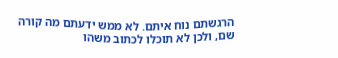הרגשתם נוח איתם. לא ממש ידעתם מה קורה שם, ולכן לא תוכלו לכתוב משהו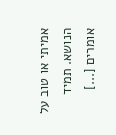אמיתי או טוב על הנושא. תמיד אומרים [...]